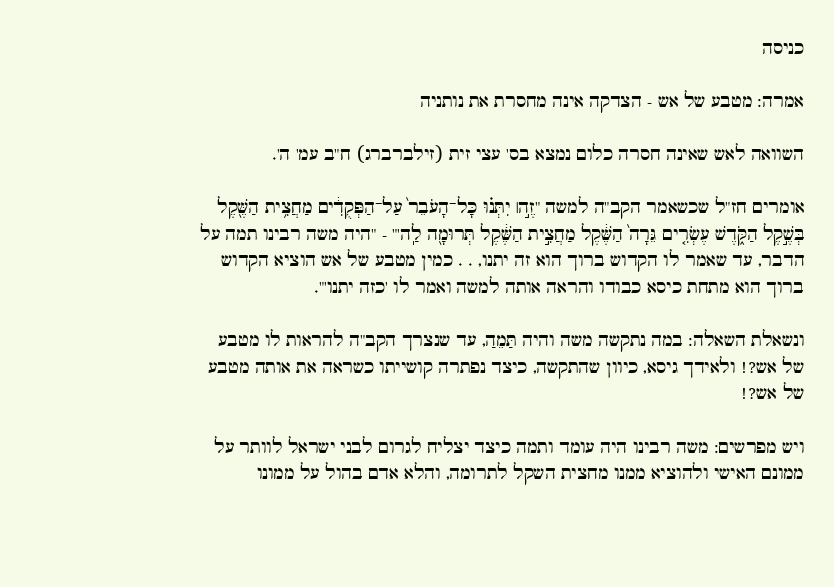כניסה

אמרה: מטבע של אש - הצדקה אינה מחסרת את נותניה

השוואה לאש שאינה חסרה כלום נמצא בס' עצי זית (זילברברג) ח"ב עמ' ה'.

אומרים חז"ל שכשאמר הקב"ה למשה "זֶ֣ה׀ יִתְּנ֗וּ כָּל־הָעֹבֵר֙ עַל־הַפְּקֻדִ֔ים מַחֲצִ֥ית הַשֶּׁ֖קֶל בְּשֶׁ֣קֶל הַקֹּ֑דֶשׁ עֶשְׂרִ֤ים גֵּרָה֙ הַשֶּׁ֔קֶל מַחֲצִ֣ית הַשֶּׁ֔קֶל תְּרוּמָ֖ה לַֽה'" - "היה משה רבינו תמה על הדבר, עד שאמר לו הקדוש ברוך הוא זה יתנו, . . כמין מטבע של אש הוציא הקדוש ברוך הוא מתחת כיסא כבודו והראה אותה למשה ואמר לו 'כזה יתנו'".

ונשאלת השאלה: במה נתקשה משה והיה תַּמֵהַ, עד שנצרך הקב"ה להראות לו מטבע של אש?! ולאידך גיסא, כיוון שהתקשה, כיצד נפתרה קושייתו כשראה את אותה מטבע של אש?!

ויש מפרשים: משה רבינו היה עומד ותמה כיצד יצליח לגרום לבני ישראל לוותר על ממונם האישי ולהוציא ממנו מחצית השקל לתרומה, והלא אדם בהול על ממונו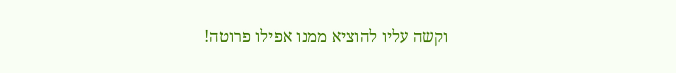וקשה עליו להוציא ממנו אפילו פרוטה!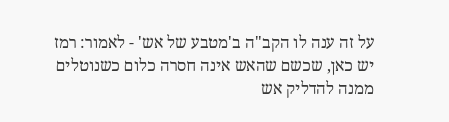על זה ענה לו הקב"ה ב'מטבע של אש' - לאמור: רמז יש כאן, שכשם שהאש אינה חסרה כלום כשנוטלים ממנה להדליק אש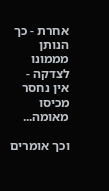אחרת - כך הנותן מממונו לצדקה - אין נחסר מכיסו מאומה...

וכך אומרים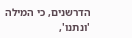הדרשנים, כי המילה 'ונתנו',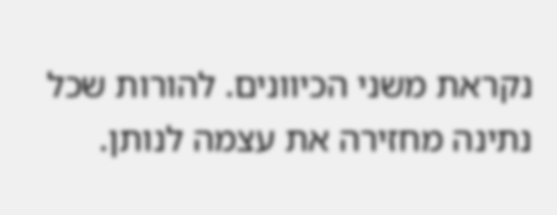נקראת משני הכיוונים. להורות שכל נתינה מחזירה את עצמה לנותן.